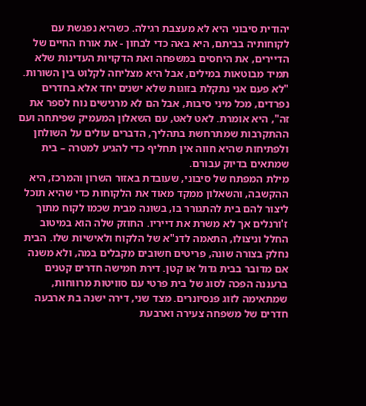יהודית סיבוני היא לא מעצבת רגילה. כשהיא נפגשת עם לקוחותיה בביתם, היא באה כדי לבחון - את אורח החיים של הדיירים, את היחסים במשפחה ואת הדקויות העדינות שלא תמיד מבוטאות במילים, אבל היא מצליחה לקלוט בין השורות. "לא פעם אני נתקלת בזוגות שלא ישנים יחד אלא בחדרים נפרדים, מכל מיני סיבות, אבל הם לא מרגישים נוח לספר את זה", היא אומרת. לאט לאט, עם השאלון המעמיק שפיתחה ועם ההתקרבות שמתרחשת בתהליך, הדברים עולים על השולחן ולפתיחות שהיא חווה אין תחליף כדי להגיע למטרה – בית שמתאים בדיוק עבורם.
מילת המפתח של סיבוני, שעובדת באזור השרון והמרכז, היא ההקשבה, והשאלון ממקד מאוד את הלקוחות כדי שהיא תוכל ליצור להם בית להתגורר בו, בשונה מבית שכמו לקוח מתוך ז'ורנלים אך לא משרת את דייריו. החוזק שלה הוא במיטוב החלל וניצולו, התאמה לדנ"א של הלקוח ולאישיות שלו. הבית נחלק בצורה שונה, פריטים חשובים מקבלים במה, ולא משנה אם מדובר בבית גדול או קטן. דירת חמישה חדרים קטנים ברעננה הפכה לסוג של בית פרטי עם סוויטות מרווחות, שמתאימה לזוג פנסיונרים. מצד שני, דירה ישנה בת ארבעה חדרים של משפחה צעירה וארבעת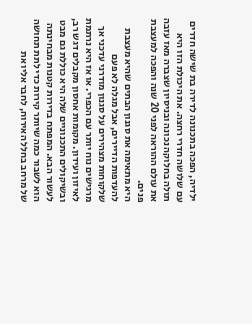ילדיה, הפכה בתכנונה לדירה בת שישה חדרים עם שלושה חדרי רחצה. את היכולת הזו היא תולה בחלוקה נכונה ובניסיון שצברה מאז עזבה את עולם ההוראה לפני 20 שנה והפכה למעצבת פנים.
היא מתאימה את סגנון הבתים שהיא מעצבת להעדפות הדיירים, אבל מגלה לא פעם שלקוחות מצהירים על סגנון מודרני עדכני אך מרגישים נוח יותר עם הכפרי. או אז היא נרתמת לאיזון ועידון. מקומות אחסון מקבלים דגש רב, ובשיקולים התכנוניים שלה היא כוללת גם מבט לעשור הבא. המפתח בדירות קטנות מבחינתה הוא לשבור כמה שיותר קירות כדי לתת תחושה של מרחב בחלל האירוח, לחבר אליו את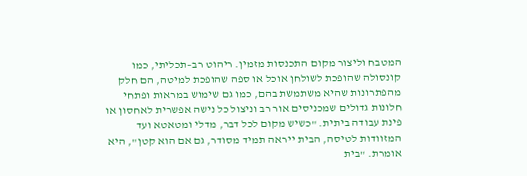המטבח וליצור מקום התכנסות מזמין. ריהוט רב–תכליתי, כמו קונסולה שהופכת לשולחן אוכל או ספה שהופכת למיטה, הם חלק מהפתרונות שהיא משתמשת בהם, כמו גם שימוש במראות ופתחי חלונות גדולים שמכניסים אור רב וניצול כל נישה אפשרית לאחסון או פינת עבודה ביתית. "כשיש מקום לכל דבר, מדלי ומטאטא ועד המזוודות לטיסה, הבית ייראה תמיד מסודר, גם אם הוא קטן", היא אומרת. "בית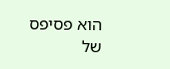הוא פסיפס של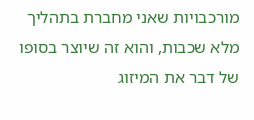מורכבויות שאני מחברת בתהליך מלא שכבות, והוא זה שיוצר בסופו של דבר את המיזוג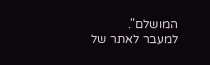המושלם".
למעבר לאתר של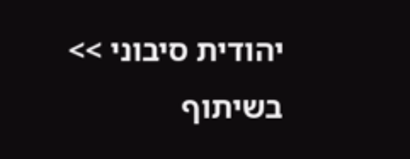יהודית סיבוני >>
בשיתוף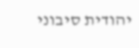יהודית סיבוני